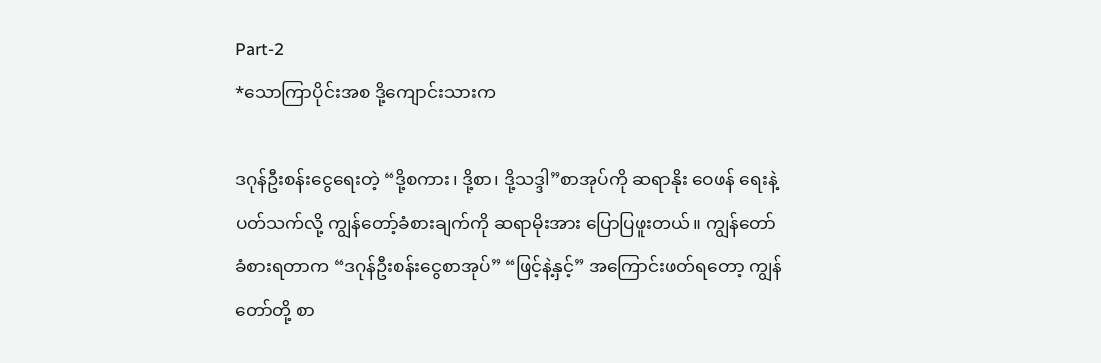Part-2
*သောကြာပိုင်းအစ ဒို့ကျောင်းသားက

ဒဂုန်ဦးစန်းငွေရေးတဲ့ “ဒို့စကား၊ ဒို့စာ၊ ဒို့သဒ္ဒါ”စာအုပ်ကို ဆရာနိုး ဝေဖန် ရေးနဲ့ပတ်သက်လို့ ကျွန်တော့်ခံစားချက်ကို ဆရာမိုးအား ပြောပြဖူးတယ်။ ကျွန်တော် ခံစားရတာက “ဒဂုန်ဦးစန်းငွေစာအုပ်” “ဖြင့်နဲ့နှင့်” အကြောင်းဖတ်ရတော့ ကျွန်တော်တို့ စာ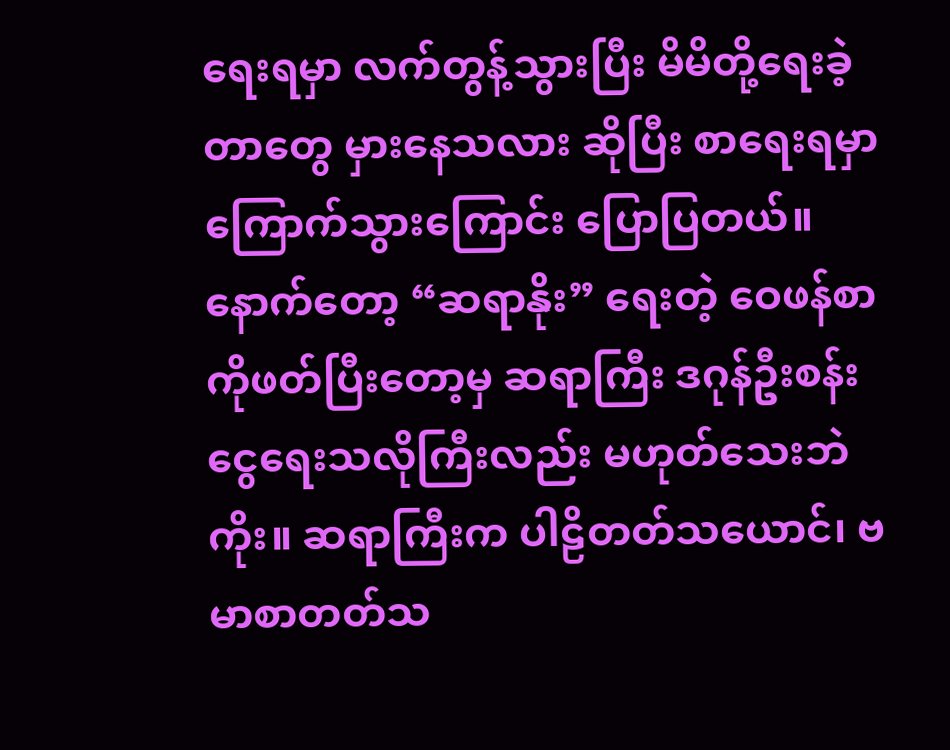ရေးရမှာ လက်တွန့်သွားပြီး မိမိတို့ရေးခဲ့တာတွေ မှားနေသလား ဆိုပြီး စာရေးရမှာ ကြောက်သွားကြောင်း ပြောပြတယ်။ နောက်တော့ “ဆရာနိုး” ရေးတဲ့ ဝေဖန်စာကိုဖတ်ပြီးတော့မှ ဆရာကြီး ဒဂုန်ဦးစန်းငွေရေးသလိုကြီးလည်း မဟုတ်သေးဘဲကိုး။ ဆရာကြီးက ပါဠိတတ်သယောင်၊ ဗမာစာတတ်သ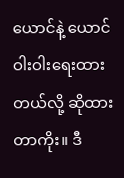ယောင်နဲ့ ယောင်ဝါးဝါးရေးထားတယ်လို့ ဆိုထားတာကိုး။ ဒီ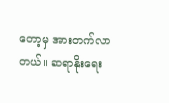တော့မှ အားတက်လာတယ်။ ဆရာနိုးရေး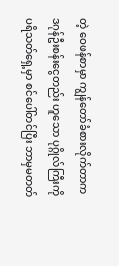တဲ့ ဝေဖန်စာမှာ ကျွန်တော်ခံစားလိုက်တာက ဒဂုန်ဦးစန်းငွေတည်း ဟူသော ပုဂ္ဂိုလ်ကြီးကို ပရိသတ်ရှေ့မှာ စင်ပေါ်တင်ပြီး ဘာမှမတတ်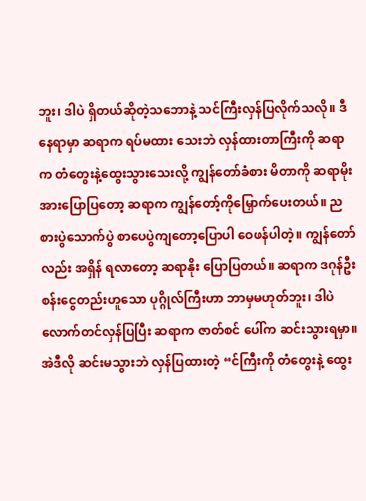ဘူး၊ ဒါပဲ ရှိတယ်ဆိုတဲ့သဘောနဲ့ သင်ကြီးလှန်ပြလိုက်သလို။ ဒီနေရာမှာ ဆရာက ရပ်မထား သေးဘဲ လှန်ထားတာကြီးကို ဆရာက တံတွေးနဲ့ထွေးသွားသေးလို့ ကျွန်တော်ခံစား မိတာကို ဆရာမိုးအားပြောပြတော့ ဆရာက ကျွန်တော့်ကိုမြှောက်ပေးတယ်။ ည စားပွဲသောက်ပွဲ စာပေပွဲကျတော့ပြောပါ ဝေဖန်ပါတဲ့။ ကျွန်တော်လည်း အရှိန် ရလာတော့ ဆရာနိုး ပြောပြတယ်။ ဆရာက ဒဂုန်ဦးစန်းငွေတည်းဟူသော ပုဂ္ဂိုလ်ကြီးဟာ ဘာမှမဟုတ်ဘူး၊ ဒါပဲလောက်တင်လှန်ပြပြီး ဆရာက ဇာတ်စင် ပေါ်က ဆင်းသွားရမှာ။ အဲဒီလို ဆင်းမသွားဘဲ လှန်ပြထားတဲ့ “င်ကြီးကို တံတွေးနဲ့ ထွေး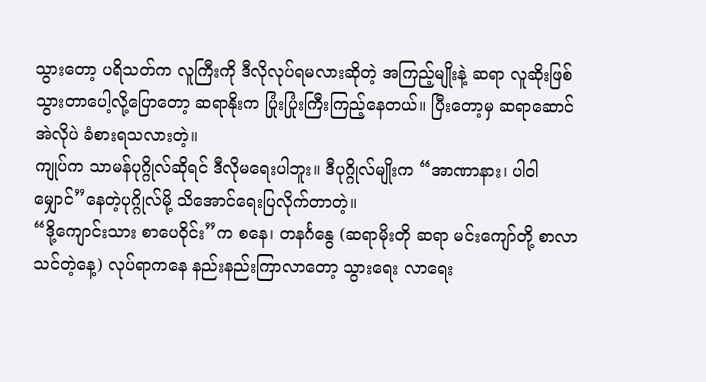သွားတော့ ပရိသတ်က လူကြီးကို ဒီလိုလုပ်ရမလားဆိုတဲ့ အကြည့်မျိုးနဲ့ ဆရာ လူဆိုးဖြစ်သွားတာပေါ့လို့ပြောတော့ ဆရာနိုးက ပြုံးပြုံးကြီးကြည့်နေတယ်။ ပြီးတော့မှ ဆရာဆောင် အဲလိုပဲ ခံစားရသလားတဲ့။
ကျုပ်က သာမန်ပုဂ္ဂိုလ်ဆိုရင် ဒီလိုမရေးပါဘူး။ ဒီပုဂ္ဂိုလ်မျိုးက “အာဏာနား၊ ပါဝါမျှောင်”နေတဲ့ပုဂ္ဂိုလ်မို့ သိအောင်ရေးပြလိုက်တာတဲ့။
“ဒို့ကျောင်းသား စာပေဝိုင်း”က စနေ၊ တနင်္ဂနွေ (ဆရာမိုးတို ဆရာ မင်းကျော်တို့ စာလာသင်တဲ့နေ့) လုပ်ရာကနေ နည်းနည်းကြာလာတော့ သွားရေး လာရေး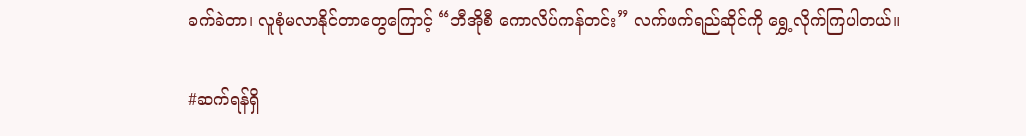ခက်ခဲတာ၊ လူစုံမလာနိုင်တာတွေကြောင့် “ဘီအိုစီ ကောလိပ်ကန်တင်း” လက်ဖက်ရည်ဆိုင်ကို ရွှေ့လိုက်ကြပါတယ်။

#ဆက်ရန်ရှိ